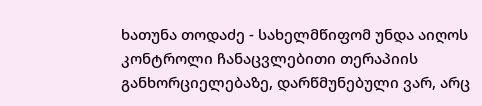ხათუნა თოდაძე - სახელმწიფომ უნდა აიღოს კონტროლი ჩანაცვლებითი თერაპიის განხორციელებაზე, დარწმუნებული ვარ, არც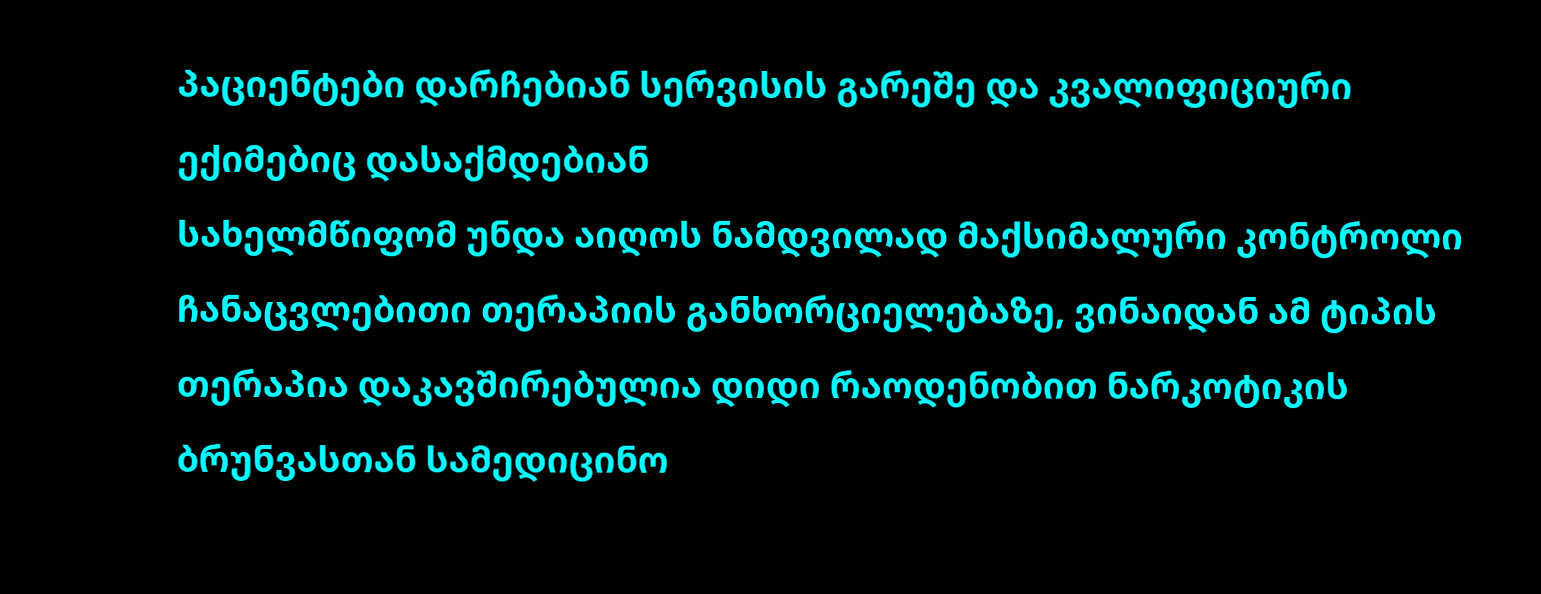პაციენტები დარჩებიან სერვისის გარეშე და კვალიფიციური ექიმებიც დასაქმდებიან
სახელმწიფომ უნდა აიღოს ნამდვილად მაქსიმალური კონტროლი ჩანაცვლებითი თერაპიის განხორციელებაზე, ვინაიდან ამ ტიპის თერაპია დაკავშირებულია დიდი რაოდენობით ნარკოტიკის ბრუნვასთან სამედიცინო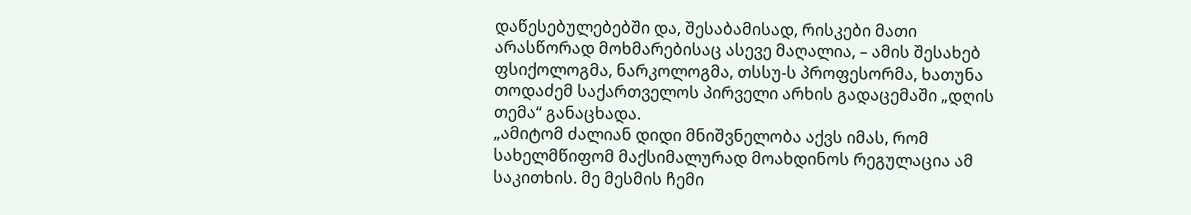დაწესებულებებში და, შესაბამისად, რისკები მათი არასწორად მოხმარებისაც ასევე მაღალია, – ამის შესახებ ფსიქოლოგმა, ნარკოლოგმა, თსსუ-ს პროფესორმა, ხათუნა თოდაძემ საქართველოს პირველი არხის გადაცემაში „დღის თემა“ განაცხადა.
„ამიტომ ძალიან დიდი მნიშვნელობა აქვს იმას, რომ სახელმწიფომ მაქსიმალურად მოახდინოს რეგულაცია ამ საკითხის. მე მესმის ჩემი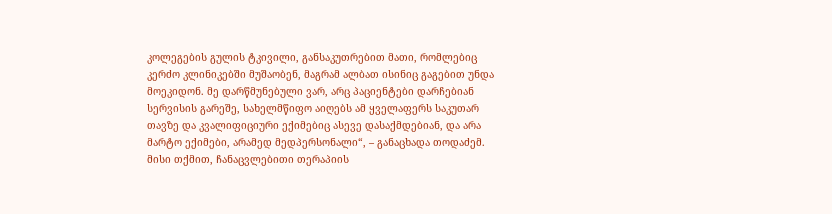კოლეგების გულის ტკივილი, განსაკუთრებით მათი, რომლებიც კერძო კლინიკებში მუშაობენ, მაგრამ ალბათ ისინიც გაგებით უნდა მოეკიდონ. მე დარწმუნებული ვარ, არც პაციენტები დარჩებიან სერვისის გარეშე, სახელმწიფო აიღებს ამ ყველაფერს საკუთარ თავზე და კვალიფიციური ექიმებიც ასევე დასაქმდებიან, და არა მარტო ექიმები, არამედ მედპერსონალი“, – განაცხადა თოდაძემ.
მისი თქმით, ჩანაცვლებითი თერაპიის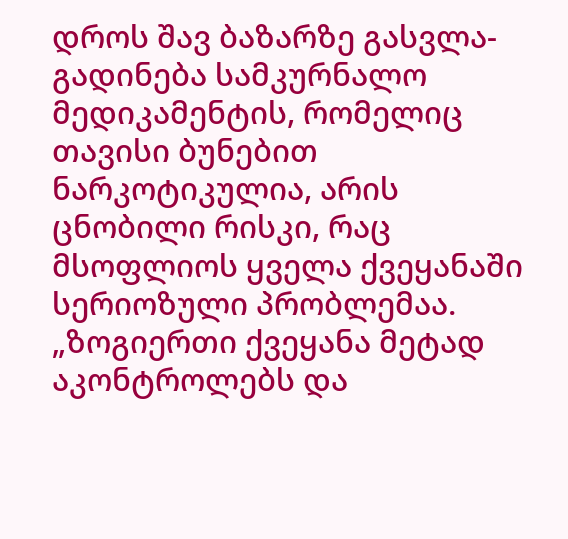დროს შავ ბაზარზე გასვლა-გადინება სამკურნალო მედიკამენტის, რომელიც თავისი ბუნებით ნარკოტიკულია, არის ცნობილი რისკი, რაც მსოფლიოს ყველა ქვეყანაში სერიოზული პრობლემაა.
„ზოგიერთი ქვეყანა მეტად აკონტროლებს და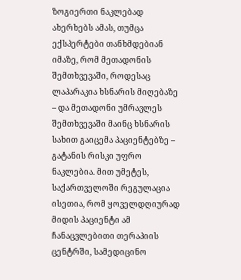ზოგიერთი ნაკლებად ახერხებს ამას, თუმცა ექსპერტები თანხმდებიან იმაზე, რომ მეთადონის შემთხვევაში, როდესაც ლაპარაკია ხსნარის მიღებაზე – და მეთადონი უმრავლეს შემთხვევაში მაინც ხსნარის სახით გაიცემა პაციენტებზე – გატანის რისკი უფრო ნაკლებია. მით უმეტეს, საქართველოში რეგულაცია ისეთია, რომ ყოველდღიურად მიდის პაციენტი ამ ჩანაცვლებითი თერაპიის ცენტრში, სამედიცინო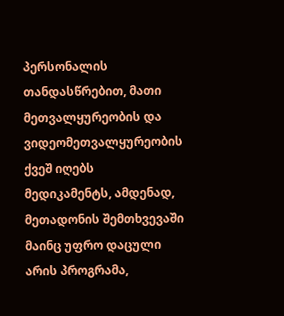პერსონალის თანდასწრებით, მათი მეთვალყურეობის და ვიდეომეთვალყურეობის ქვეშ იღებს მედიკამენტს, ამდენად, მეთადონის შემთხვევაში მაინც უფრო დაცული არის პროგრამა,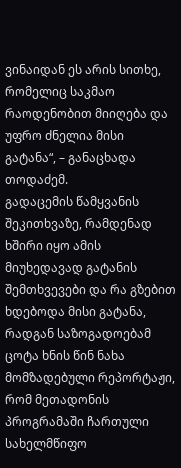ვინაიდან ეს არის სითხე, რომელიც საკმაო რაოდენობით მიიღება და უფრო ძნელია მისი გატანა“, – განაცხადა თოდაძემ.
გადაცემის წამყვანის შეკითხვაზე, რამდენად ხშირი იყო ამის მიუხედავად გატანის შემთხვევები და რა გზებით ხდებოდა მისი გატანა, რადგან საზოგადოებამ ცოტა ხნის წინ ნახა მომზადებული რეპორტაჟი, რომ მეთადონის პროგრამაში ჩართული სახელმწიფო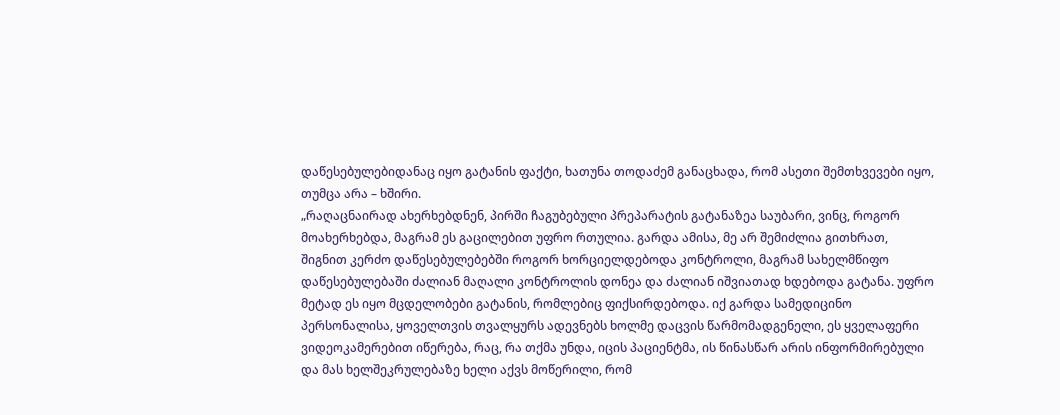დაწესებულებიდანაც იყო გატანის ფაქტი, ხათუნა თოდაძემ განაცხადა, რომ ასეთი შემთხვევები იყო, თუმცა არა – ხშირი.
„რაღაცნაირად ახერხებდნენ, პირში ჩაგუბებული პრეპარატის გატანაზეა საუბარი, ვინც, როგორ მოახერხებდა, მაგრამ ეს გაცილებით უფრო რთულია. გარდა ამისა, მე არ შემიძლია გითხრათ, შიგნით კერძო დაწესებულებებში როგორ ხორციელდებოდა კონტროლი, მაგრამ სახელმწიფო დაწესებულებაში ძალიან მაღალი კონტროლის დონეა და ძალიან იშვიათად ხდებოდა გატანა. უფრო მეტად ეს იყო მცდელობები გატანის, რომლებიც ფიქსირდებოდა. იქ გარდა სამედიცინო პერსონალისა, ყოველთვის თვალყურს ადევნებს ხოლმე დაცვის წარმომადგენელი, ეს ყველაფერი ვიდეოკამერებით იწერება, რაც, რა თქმა უნდა, იცის პაციენტმა, ის წინასწარ არის ინფორმირებული და მას ხელშეკრულებაზე ხელი აქვს მოწერილი, რომ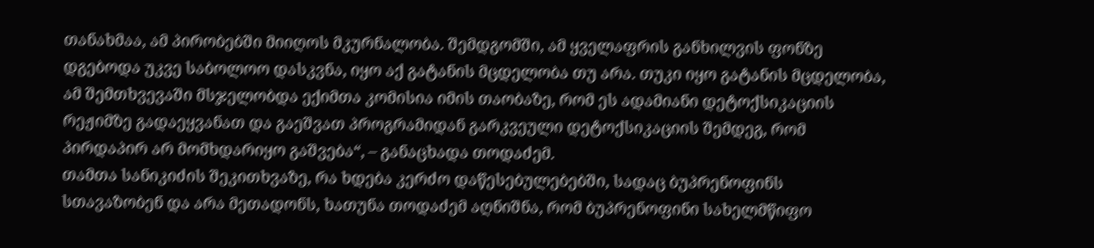თანახმაა, ამ პირობებში მიიღოს მკურნალობა. შემდგომში, ამ ყველაფრის განხილვის ფონზე დგებოდა უკვე საბოლოო დასკვნა, იყო აქ გატანის მცდელობა თუ არა. თუკი იყო გატანის მცდელობა, ამ შემთხვევაში მსჯელობდა ექიმთა კომისია იმის თაობაზე, რომ ეს ადამიანი დეტოქსიკაციის რეჟიმზე გადაეყვანათ და გაეშვათ პროგრამიდან გარკვეული დეტოქსიკაციის შემდეგ, რომ პირდაპირ არ მომხდარიყო გაშვება“, – განაცხადა თოდაძემ.
თამთა სანიკიძის შეკითხვაზე, რა ხდება კერძო დაწესებულებებში, სადაც ბუპრენოფინს სთავაზობენ და არა მეთადონს, ხათუნა თოდაძემ აღნიშნა, რომ ბუპრენოფინი სახელმწიფო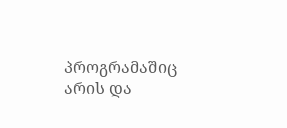პროგრამაშიც არის და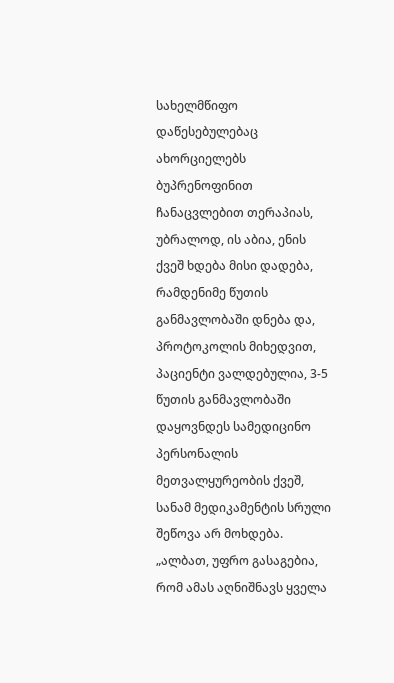სახელმწიფო დაწესებულებაც ახორციელებს ბუპრენოფინით ჩანაცვლებით თერაპიას, უბრალოდ, ის აბია, ენის ქვეშ ხდება მისი დადება, რამდენიმე წუთის განმავლობაში დნება და, პროტოკოლის მიხედვით, პაციენტი ვალდებულია, 3-5 წუთის განმავლობაში დაყოვნდეს სამედიცინო პერსონალის მეთვალყურეობის ქვეშ, სანამ მედიკამენტის სრული შეწოვა არ მოხდება.
„ალბათ, უფრო გასაგებია, რომ ამას აღნიშნავს ყველა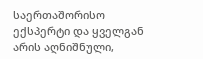საერთაშორისო ექსპერტი და ყველგან არის აღნიშნული,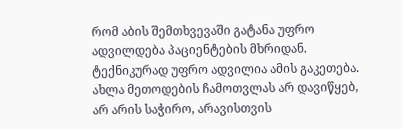რომ აბის შემთხვევაში გატანა უფრო ადვილდება პაციენტების მხრიდან. ტექნიკურად უფრო ადვილია ამის გაკეთება. ახლა მეთოდების ჩამოთვლას არ დავიწყებ, არ არის საჭირო, არავისთვის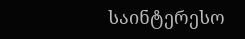საინტერესო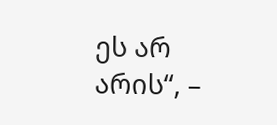ეს არ არის“, –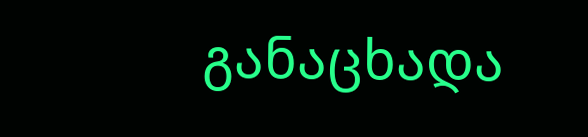განაცხადა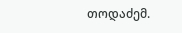თოდაძემ.